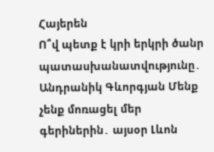Հայերեն
Ո՞վ պետք է կրի երկրի ծանր պատասխանատվությունը․ Անդրանիկ Գևորգյան Մենք չենք մոռացել մեր գերիներին․ այսօր Լևոն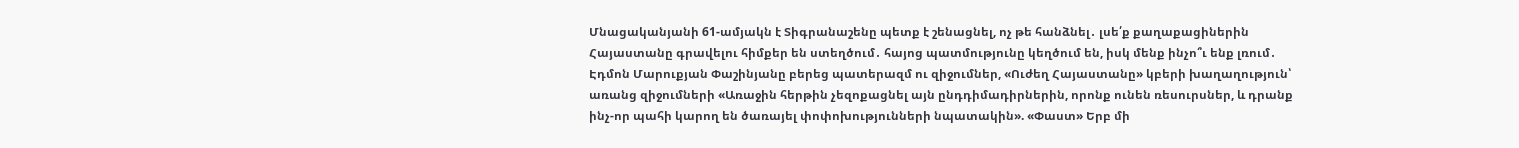Մնացականյանի 61-ամյակն է Տիգրանաշենը պետք է շենացնել, ոչ թե հանձնել․ լսե՛ք քաղաքացիներին Հայաստանը գրավելու հիմքեր են ստեղծում․ հայոց պատմությունը կեղծում են, իսկ մենք ինչո՞ւ ենք լռում․ Էդմոն Մարուքյան Փաշինյանը բերեց պատերազմ ու զիջումներ, «Ուժեղ Հայաստանը» կբերի խաղաղություն՝ առանց զիջումների «Առաջին հերթին չեզոքացնել այն ընդդիմադիրներին, որոնք ունեն ռեսուրսներ, և դրանք ինչ-որ պահի կարող են ծառայել փոփոխությունների նպատակին». «Փաստ» Երբ մի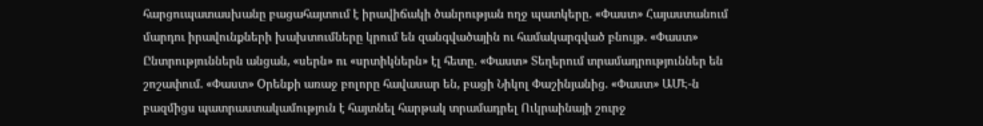հարցուպատասխանը բացահայտում է իրավիճակի ծանրության ողջ պատկերը. «Փաստ» Հայաստանում մարդու իրավունքների խախտումները կրում են զանգվածային ու համակարգված բնույթ. «Փաստ» Ընտրություններն անցան, «սերն» ու «սրտիկներն» էլ հետը. «Փաստ» Տեղերում տրամադրություններ են շոշափում. «Փաստ» Oրենքի առաջ բոլորը հավասար են, բացի Նիկոլ Փաշինյանից. «Փաստ» ԱՄԷ-ն բազմիցս պատրաստակամություն է հայտնել հարթակ տրամադրել Ուկրաինայի շուրջ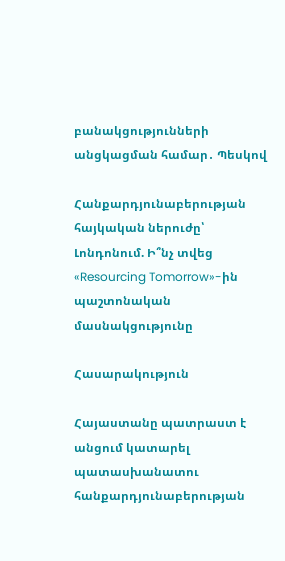բանակցությունների անցկացման համար․ Պեսկով

Հանքարդյունաբերության հայկական ներուժը՝ Լոնդոնում. Ի՞նչ տվեց «Resourcing Tomorrow»-ին պաշտոնական մասնակցությունը

Հասարակություն

Հայաստանը պատրաստ է անցում կատարել պատասխանատու հանքարդյունաբերության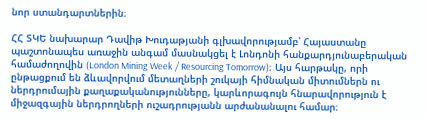նոր ստանդարտներին։

ՀՀ ՏԿԵ նախարար Դավիթ Խուդաթյանի գլխավորությամբ՝ Հայաստանը պաշտոնապես առաջին անգամ մասնակցել է Լոնդոնի հանքարդյունաբերական համաժողովին (London Mining Week / Resourcing Tomorrow)։ Այս հարթակը, որի ընթացքում են ձևավորվում մետաղների շուկայի հիմնական միտումներն ու ներդրումային քաղաքականությունները, կարևորագույն հնարավորություն է միջազգային ներդրողների ուշադրությանն արժանանալու համար։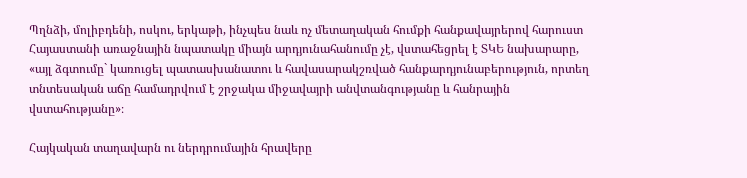Պղնձի, մոլիբդենի, ոսկու, երկաթի, ինչպես նաև ոչ մետաղական հումքի հանքավայրերով հարուստ Հայաստանի առաջնային նպատակը միայն արդյունահանումը չէ, վստահեցրել է ՏԿԵ նախարարը, «այլ ձգտումը` կառուցել պատասխանատու և հավասարակշռված հանքարդյունաբերություն, որտեղ տնտեսական աճը համադրվում է շրջակա միջավայրի անվտանգությանը և հանրային վստահությանը»։

Հայկական տաղավարն ու ներդրումային հրավերը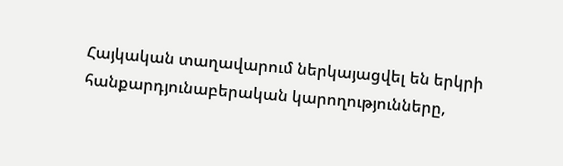Հայկական տաղավարում ներկայացվել են երկրի հանքարդյունաբերական կարողությունները,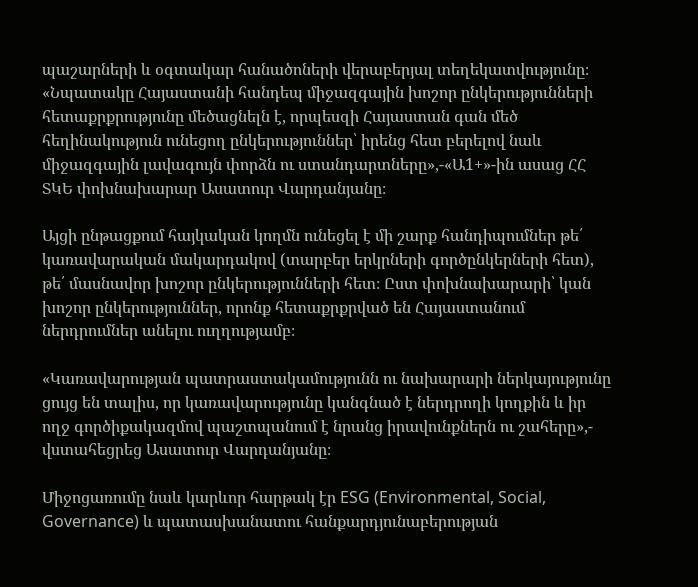պաշարների և օգտակար հանածոների վերաբերյալ տեղեկատվությունը։ «Նպատակը Հայաստանի հանդեպ միջազգային խոշոր ընկերությունների հետաքրքրությունը մեծացնելն է, որպեսզի Հայաստան գան մեծ հեղինակություն ունեցող ընկերություններ՝ իրենց հետ բերելով նաև միջազգային լավագույն փորձն ու ստանդարտները»,-«Ա1+»-ին ասաց ՀՀ ՏԿԵ փոխնախարար Ասատուր Վարդանյանը։

Այցի ընթացքում հայկական կողմն ունեցել է մի շարք հանդիպումներ թե՛ կառավարական մակարդակով (տարբեր երկրների գործընկերների հետ), թե՛ մասնավոր խոշոր ընկերությունների հետ։ Ըստ փոխնախարարի՝ կան խոշոր ընկերություններ, որոնք հետաքրքրված են Հայաստանում ներդրումներ անելու ուղղությամբ։

«Կառավարության պատրաստակամությունն ու նախարարի ներկայությունը ցույց են տալիս, որ կառավարությունը կանգնած է ներդրողի կողքին և իր ողջ գործիքակազմով պաշտպանում է նրանց իրավունքներն ու շահերը»,- վստահեցրեց Ասատուր Վարդանյանը։

Միջոցառումը նաև կարևոր հարթակ էր ESG (Environmental, Social, Governance) և պատասխանատու հանքարդյունաբերության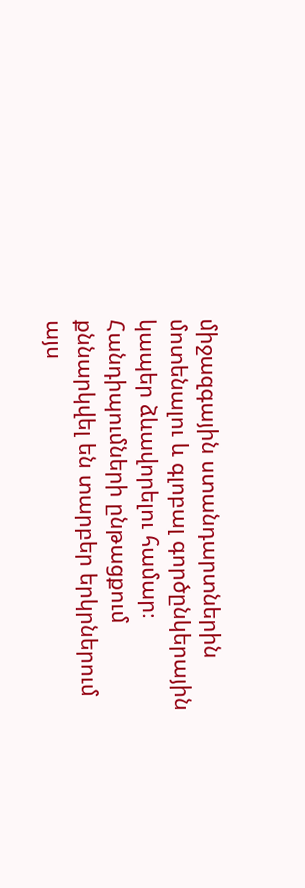միջազգային ստանդարտներին մոտենալու և գլոբալ գործընկերային կապեր ձևավորելու համար։ Հանդիպումների ընթացքում քննարկվել են տարբեր երկրներում այս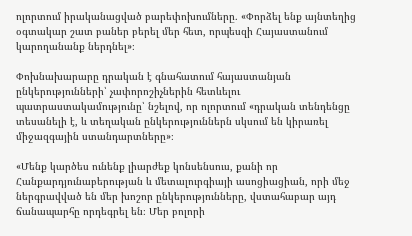ոլորտում իրականացված բարեփոխումները․ «Փորձել ենք այնտեղից օգտակար շատ բաներ բերել մեր հետ, որպեսզի Հայաստանում կարողանանք ներդնել»։

Փոխնախարարը դրական է գնահատում հայաստանյան ընկերությունների՝ չափորոշիչներին հետևելու պատրաստակամությունը՝ նշելով, որ ոլորտում «դրական տենդենցը տեսանելի է, և տեղական ընկերություններն սկսում են կիրառել միջազգային ստանդարտները»։

«Մենք կարծես ունենք լիարժեք կոնսենսուս, քանի որ Հանքարդյունաբերության և մետալուրգիայի ասոցիացիան, որի մեջ ներգրավված են մեր խոշոր ընկերությունները, վստահաբար այդ ճանապարհը որդեգրել են։ Մեր բոլորի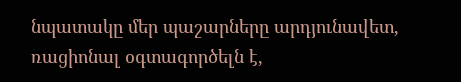նպատակը մեր պաշարները արդյունավետ, ռացիոնալ օգտագործելն է,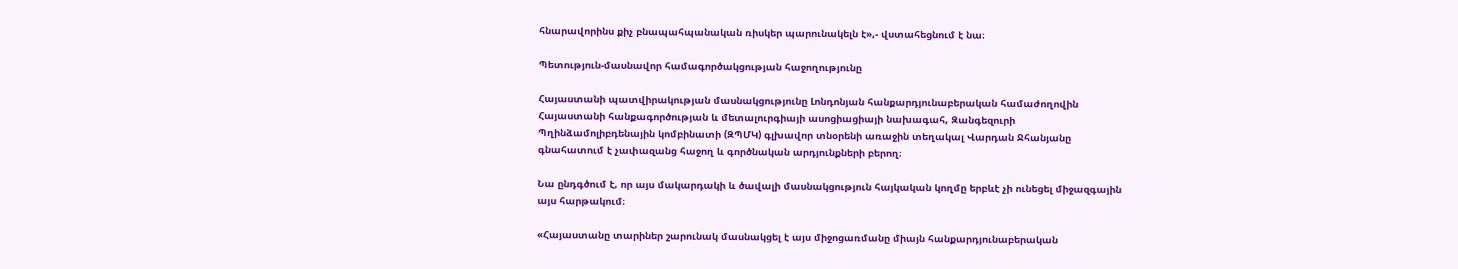հնարավորինս քիչ բնապահպանական ռիսկեր պարունակելն է»,- վստահեցնում է նա։

Պետություն-մասնավոր համագործակցության հաջողությունը

Հայաստանի պատվիրակության մասնակցությունը Լոնդոնյան հանքարդյունաբերական համաժողովին Հայաստանի հանքագործության և մետալուրգիայի ասոցիացիայի նախագահ, Զանգեզուրի Պղինձամոլիբդենային կոմբինատի (ԶՊՄԿ) գլխավոր տնօրենի առաջին տեղակալ Վարդան Ջհանյանը գնահատում է չափազանց հաջող և գործնական արդյունքների բերող։

Նա ընդգծում է, որ այս մակարդակի և ծավալի մասնակցություն հայկական կողմը երբևէ չի ունեցել միջազգային այս հարթակում։

«Հայաստանը տարիներ շարունակ մասնակցել է այս միջոցառմանը միայն հանքարդյունաբերական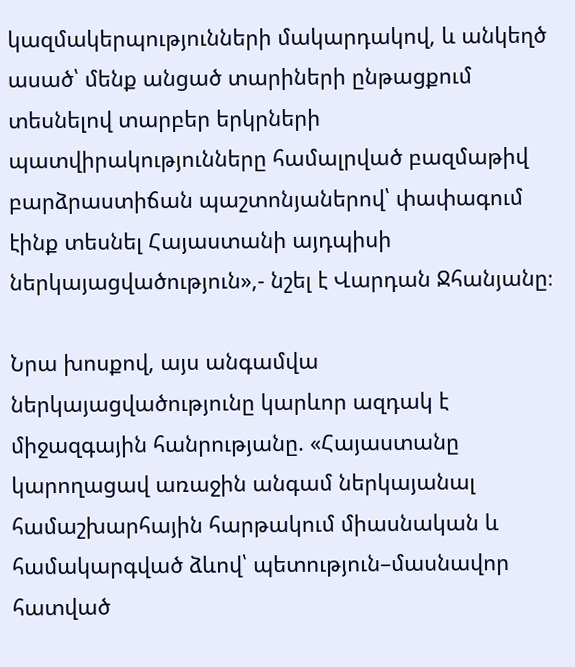կազմակերպությունների մակարդակով, և անկեղծ ասած՝ մենք անցած տարիների ընթացքում տեսնելով տարբեր երկրների պատվիրակությունները համալրված բազմաթիվ բարձրաստիճան պաշտոնյաներով՝ փափագում էինք տեսնել Հայաստանի այդպիսի ներկայացվածություն»,- նշել է Վարդան Ջհանյանը։

Նրա խոսքով, այս անգամվա ներկայացվածությունը կարևոր ազդակ է միջազգային հանրությանը. «Հայաստանը կարողացավ առաջին անգամ ներկայանալ համաշխարհային հարթակում միասնական և համակարգված ձևով՝ պետություն–մասնավոր հատված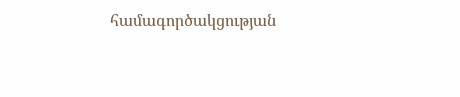համագործակցության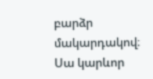բարձր մակարդակով։ Սա կարևոր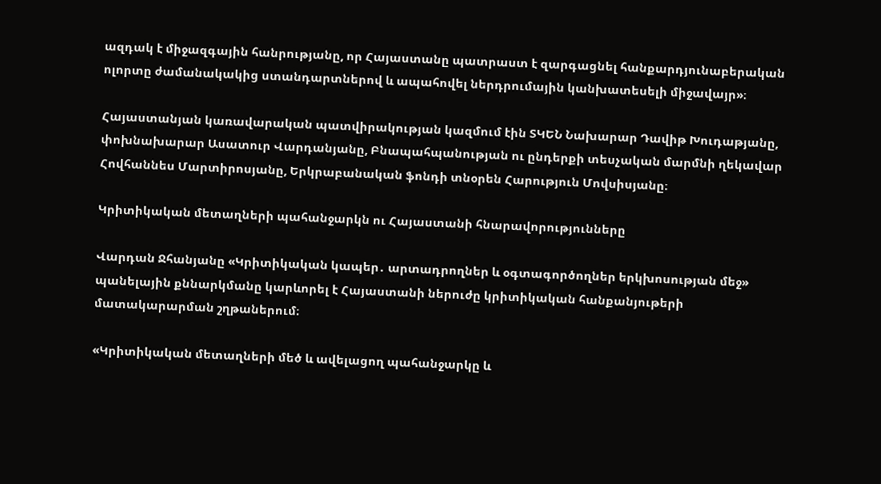ազդակ է միջազգային հանրությանը, որ Հայաստանը պատրաստ է զարգացնել հանքարդյունաբերական ոլորտը ժամանակակից ստանդարտներով և ապահովել ներդրումային կանխատեսելի միջավայր»։

Հայաստանյան կառավարական պատվիրակության կազմում էին ՏԿԵՆ Նախարար Դավիթ Խուդաթյանը, փոխնախարար Ասատուր Վարդանյանը, Բնապահպանության ու ընդերքի տեսչական մարմնի ղեկավար Հովհաննես Մարտիրոսյանը, Երկրաբանական ֆոնդի տնօրեն Հարություն Մովսիսյանը։

Կրիտիկական մետաղների պահանջարկն ու Հայաստանի հնարավորությունները

Վարդան Ջհանյանը «Կրիտիկական կապեր․ արտադրողներ և օգտագործողներ երկխոսության մեջ» պանելային քննարկմանը կարևորել է Հայաստանի ներուժը կրիտիկական հանքանյութերի մատակարարման շղթաներում։

«Կրիտիկական մետաղների մեծ և ավելացող պահանջարկը և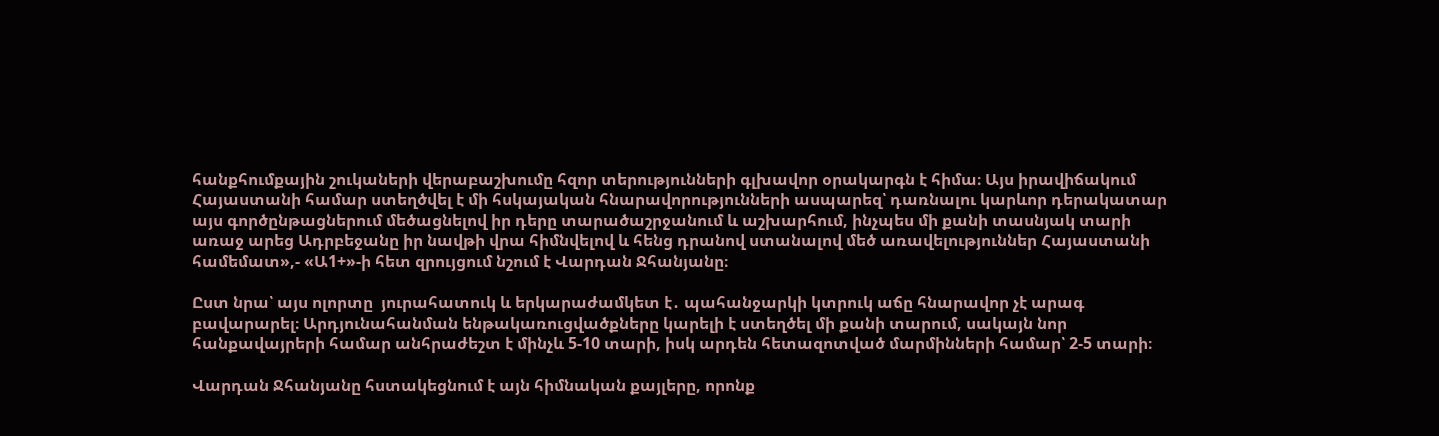հանքհումքային շուկաների վերաբաշխումը հզոր տերությունների գլխավոր օրակարգն է հիմա։ Այս իրավիճակում Հայաստանի համար ստեղծվել է մի հսկայական հնարավորությունների ասպարեզ՝ դառնալու կարևոր դերակատար այս գործընթացներում մեծացնելով իր դերը տարածաշրջանում և աշխարհում, ինչպես մի քանի տասնյակ տարի առաջ արեց Ադրբեջանը իր նավթի վրա հիմնվելով և հենց դրանով ստանալով մեծ առավելություններ Հայաստանի համեմատ»,- «Ա1+»-ի հետ զրույցում նշում է Վարդան Ջհանյանը։

Ըստ նրա՝ այս ոլորտը  յուրահատուկ և երկարաժամկետ է․ պահանջարկի կտրուկ աճը հնարավոր չէ արագ բավարարել։ Արդյունահանման ենթակառուցվածքները կարելի է ստեղծել մի քանի տարում, սակայն նոր հանքավայրերի համար անհրաժեշտ է մինչև 5-10 տարի, իսկ արդեն հետազոտված մարմինների համար՝ 2-5 տարի։

Վարդան Ջհանյանը հստակեցնում է այն հիմնական քայլերը, որոնք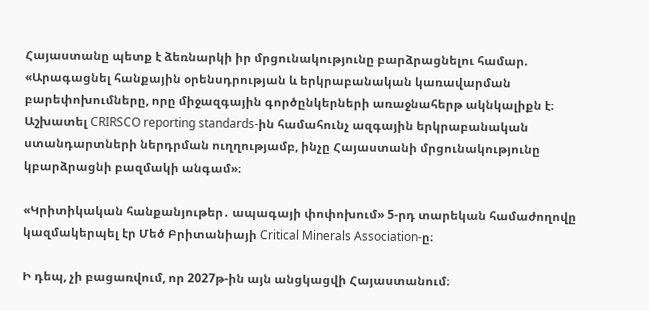Հայաստանը պետք է ձեռնարկի իր մրցունակությունը բարձրացնելու համար. «Արագացնել հանքային օրենսդրության և երկրաբանական կառավարման բարեփոխումները, որը միջազգային գործընկերների առաջնահերթ ակնկալիքն է։ Աշխատել CRIRSCO reporting standards-ին համահունչ ազգային երկրաբանական ստանդարտների ներդրման ուղղությամբ, ինչը Հայաստանի մրցունակությունը կբարձրացնի բազմակի անգամ»։

«Կրիտիկական հանքանյութեր․ ապագայի փոփոխում» 5-րդ տարեկան համաժողովը կազմակերպել էր Մեծ Բրիտանիայի Critical Minerals Association-ը։

Ի դեպ, չի բացառվում, որ 2027թ-ին այն անցկացվի Հայաստանում։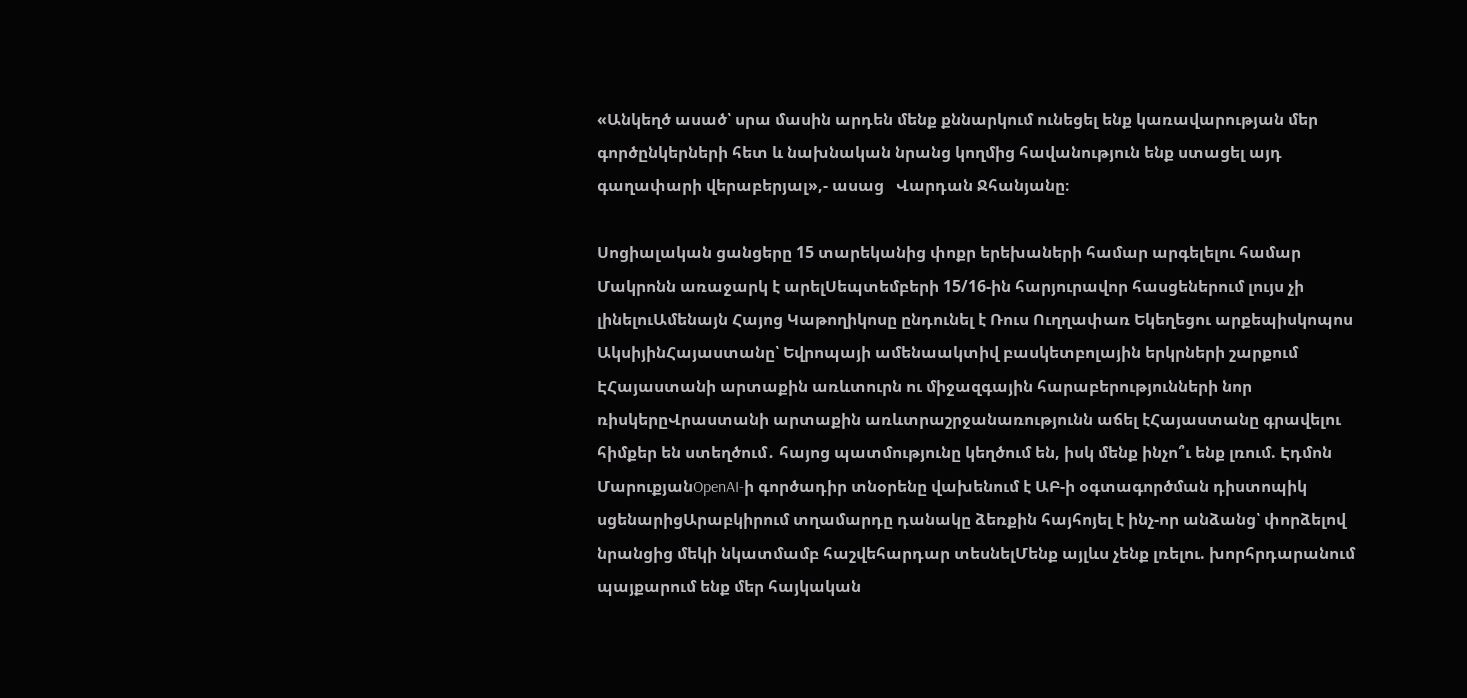«Անկեղծ ասած՝ սրա մասին արդեն մենք քննարկում ունեցել ենք կառավարության մեր գործընկերների հետ և նախնական նրանց կողմից հավանություն ենք ստացել այդ գաղափարի վերաբերյալ»,- ասաց   Վարդան Ջհանյանը։

Սոցիալական ցանցերը 15 տարեկանից փոքր երեխաների համար արգելելու համար Մակրոնն առաջարկ է արելՍեպտեմբերի 15/16-ին հարյուրավոր հասցեներում լույս չի լինելուԱմենայն Հայոց Կաթողիկոսը ընդունել է Ռուս Ուղղափառ Եկեղեցու արքեպիսկոպոս ԱկսիյինՀայաստանը՝ Եվրոպայի ամենաակտիվ բասկետբոլային երկրների շարքում ԷՀայաստանի արտաքին առևտուրն ու միջազգային հարաբերությունների նոր ռիսկերըՎրաստանի արտաքին առևտրաշրջանառությունն աճել էՀայաստանը գրավելու հիմքեր են ստեղծում․ հայոց պատմությունը կեղծում են, իսկ մենք ինչո՞ւ ենք լռում. Էդմոն ՄարուքյանOpenAI-ի գործադիր տնօրենը վախենում է ԱԲ-ի օգտագործման դիստոպիկ սցենարիցԱրաբկիրում տղամարդը դանակը ձեռքին հայհոյել է ինչ-որ անձանց՝ փորձելով նրանցից մեկի նկատմամբ հաշվեհարդար տեսնելՄենք այլևս չենք լռելու. խորհրդարանում պայքարում ենք մեր հայկական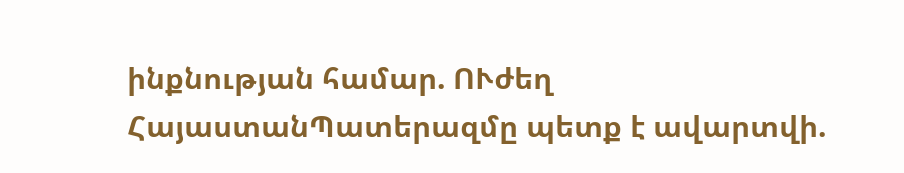ինքնության համար. ՈՒժեղ ՀայաստանՊատերազմը պետք է ավարտվի.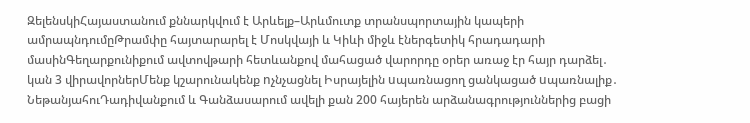ԶելենսկիՀայաստանում քննարկվում է Արևելք–Արևմուտք տրանսպորտային կապերի ամրապնդումըԹրամփը հայտարարել է Մոսկվայի և Կիևի միջև էներգետիկ հրադադարի մասինԳեղարքունիքում ավտովթարի հետևանքով մահացած վարորդը օրեր առաջ էր հայր դարձել․ կան 3 վիրավորներՄենք կշարունակենք nչնչացնել Իսրայելին uպառնացող ցանկացած uպառնալիք․ ՆեթանյահուԴադիվանքում և Գանձասարում ավելի քան 200 հայերեն արձանագրություններից բացի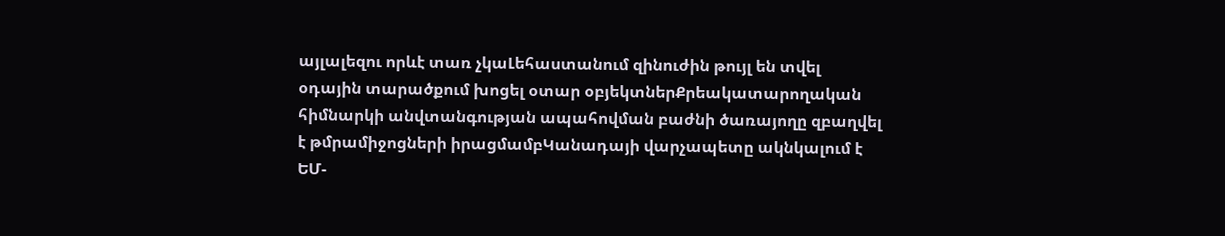այլալեզու որևէ տառ չկաԼեհաստանում զինուժին թույլ են տվել օդային տարածքում խոցել օտար օբյեկտներՔրեակատարողական հիմնարկի անվտանգության ապահովման բաժնի ծառայողը զբաղվել է թմրամիջոցների իրացմամբԿանադայի վարչապետը ակնկալում է ԵՄ-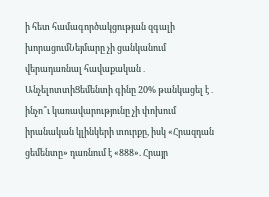ի հետ համագործակցության զգալի խորացումՆեյմարը չի ցանկանում վերադառնալ հավաքական․ ԱնչելոտտիՑեմենտի գինը 20% թանկացել է․ ինչո՞ւ կառավարությունը չի փոխում իրանական կլինկերի տուրքը, իսկ «Հրազդան ցեմենտը» դառնում է «888». Հրայր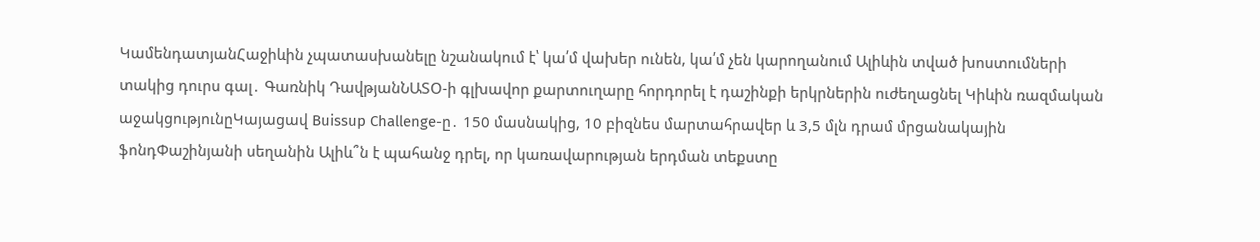ԿամենդատյանՀաջիևին չպատասխանելը նշանակում է՝ կա՛մ վախեր ունեն, կա՛մ չեն կարողանում Ալիևին տված խոստումների տակից դուրս գալ․ Գառնիկ ԴավթյանՆԱՏՕ-ի գլխավոր քարտուղարը հորդորել է դաշինքի երկրներին ուժեղացնել Կիևին ռազմական աջակցությունըԿայացավ Buissup Challenge-ը․ 150 մասնակից, 10 բիզնես մարտահրավեր և 3,5 մլն դրամ մրցանակային ֆոնդՓաշինյանի սեղանին Ալիև՞ն է պահանջ դրել, որ կառավարության երդման տեքստը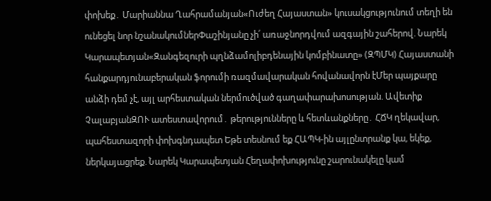փոխեք․ Մարիաննա Ղահրամանյան«Ուժեղ Հայաստան» կուսակցությունում տեղի են ունեցել նոր նշանակումներՓաշինյանը չի՛ առաջնորդվում ազգային շահերով. Նարեկ Կարապետյան«Զանգեզուրի պղնձամոլիբդենային կոմբինատը» (ԶՊՄԿ) Հայաստանի հանքարդյունաբերական ֆորումի ռազմավարական հովանավորն էՄեր պայքարը անձի դեմ չէ, այլ արհեստական ներմուծված գաղափարախոսության. Ավետիք ՉալաբյանԶՈՒ ատեստավորում․ թերությունները և հետևանքները․ ՀՃԿ ղեկավար, պահեստազորի փոխգնդապետ Եթե տեսնում եք ՀԱՊԿ-ին այլընտրանք կա, եկեք, ներկայացրեք. Նարեկ Կարապետյան Հեղափոխությունը շարունակելը կամ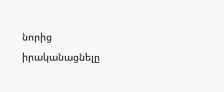նորից իրականացնելը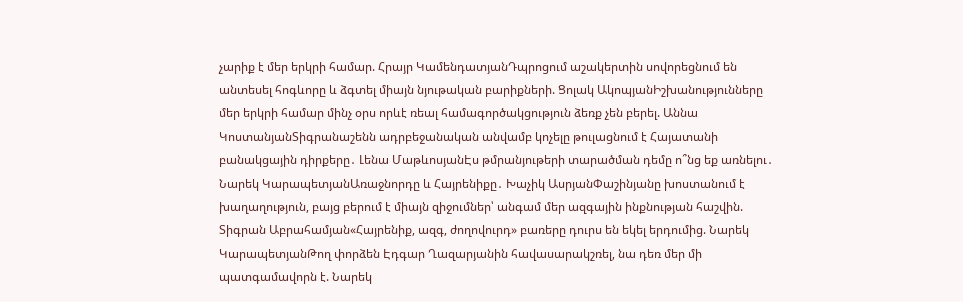չարիք է մեր երկրի համար. Հրայր ԿամենդատյանԴպրոցում աշակերտին սովորեցնում են անտեսել հոգևորը և ձգտել միայն նյութական բարիքների. Ցոլակ ԱկոպյանԻշխանությունները մեր երկրի համար մինչ օրս որևէ ռեալ համագործակցություն ձեռք չեն բերել. Աննա ԿոստանյանՏիգրանաշենն ադրբեջանական անվամբ կոչելը թուլացնում է Հայատանի բանակցային դիրքերը․ Լենա ՄաթևոսյանԷս թմրանյութերի տարածման դեմը ո՞նց եք առնելու․ Նարեկ ԿարապետյանԱռաջնորդը և Հայրենիքը․ Խաչիկ ԱսրյանՓաշինյանը խոստանում է խաղաղություն, բայց բերում է միայն զիջումներ՝ անգամ մեր ազգային ինքնության հաշվին. Տիգրան Աբրահամյան«Հայրենիք, ազգ, ժողովուրդ» բառերը դուրս են եկել երդումից. Նարեկ ԿարապետյանԹող փորձեն Էդգար Ղազարյանին հավասարակշռել, նա դեռ մեր մի պատգամավորն է. Նարեկ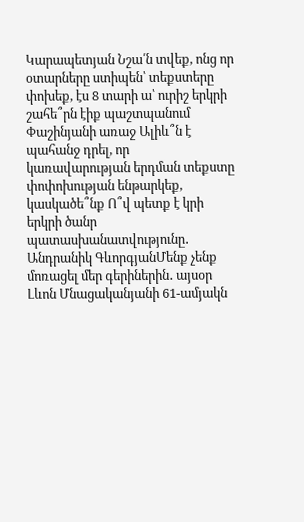Կարապետյան Նշա՛ն տվեք, ոնց որ օտարները ստիպեն՝ տեքստերը փոխեք, էս 8 տարի ա՝ ուրիշ երկրի շահե՞րն էիք պաշտպանում Փաշինյանի առաջ Ալիև՞ն է պահանջ դրել, որ կառավարության երդման տեքստը փոփոխության ենթարկեք, կասկածե՞նք Ո՞վ պետք է կրի երկրի ծանր պատասխանատվությունը․ Անդրանիկ ԳևորգյանՄենք չենք մոռացել մեր գերիներին․ այսօր Լևոն Մնացականյանի 61-ամյակն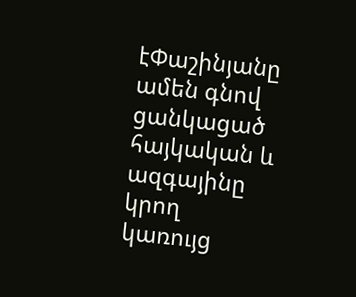էՓաշինյանը ամեն գնով ցանկացած հայկական և ազգայինը կրող կառույց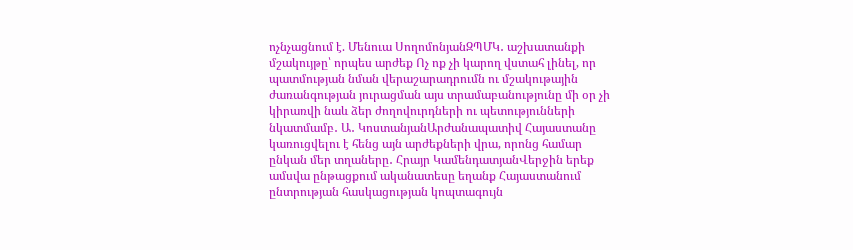ոչնչացնում է. Մենուա ՍողոմոնյանԶՊՄԿ․ աշխատանքի մշակույթը՝ որպես արժեք Ոչ ոք չի կարող վստահ լինել, որ պատմության նման վերաշարադրումն ու մշակութային ժառանգության յուրացման այս տրամաբանությունը մի օր չի կիրառվի նաև ձեր ժողովուրդների ու պետությունների նկատմամբ․ Ա․ ԿոստանյանԱրժանապատիվ Հայաստանը կառուցվելու է հենց այն արժեքների վրա, որոնց համար ընկան մեր տղաները․ Հրայր ԿամենդատյանՎերջին երեք ամսվա ընթացքում ականատեսը եղանք Հայաստանում ընտրության հասկացության կոպտագույն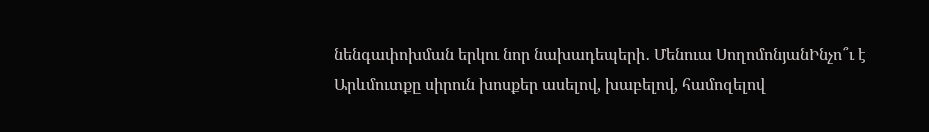նենգափոխման երկու նոր նախադեպերի․ Մենուա ՍողոմոնյանԻնչո՞ւ է Արևմուտքը սիրուն խոսքեր ասելով, խաբելով, համոզելով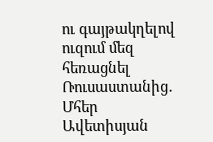ու գայթակղելով ուզում մեզ հեռացնել Ռուսաստանից․ Մհեր Ավետիսյան